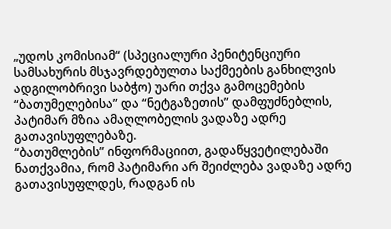„უდოს კომისიამ“ (სპეციალური პენიტენციური სამსახურის მსჯავრდებულთა საქმეების განხილვის ადგილობრივი საბჭო) უარი თქვა გამოცემების “ბათუმელებისა” და “ნეტგაზეთის” დამფუძნებლის, პატიმარ მზია ამაღლობელის ვადაზე ადრე გათავისუფლებაზე.
“ბათუმლების” ინფორმაციით, გადაწყვეტილებაში ნათქვამია, რომ პატიმარი არ შეიძლება ვადაზე ადრე გათავისუფლდეს, რადგან ის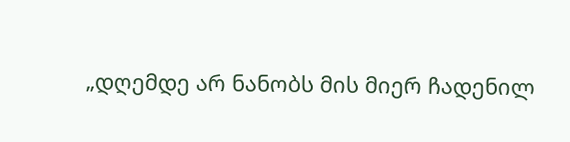„დღემდე არ ნანობს მის მიერ ჩადენილ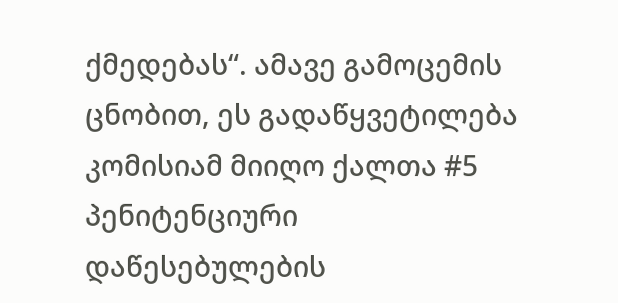ქმედებას“. ამავე გამოცემის ცნობით, ეს გადაწყვეტილება კომისიამ მიიღო ქალთა #5 პენიტენციური დაწესებულების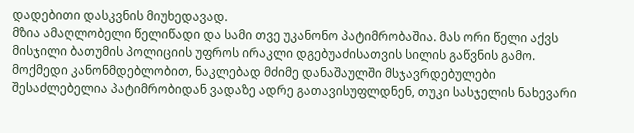დადებითი დასკვნის მიუხედავად.
მზია ამაღლობელი წელიწადი და სამი თვე უკანონო პატიმრობაშია. მას ორი წელი აქვს მისჯილი ბათუმის პოლიციის უფროს ირაკლი დგებუაძისათვის სილის გაწვნის გამო. მოქმედი კანონმდებლობით, ნაკლებად მძიმე დანაშაულში მსჯავრდებულები შესაძლებელია პატიმრობიდან ვადაზე ადრე გათავისუფლდნენ, თუკი სასჯელის ნახევარი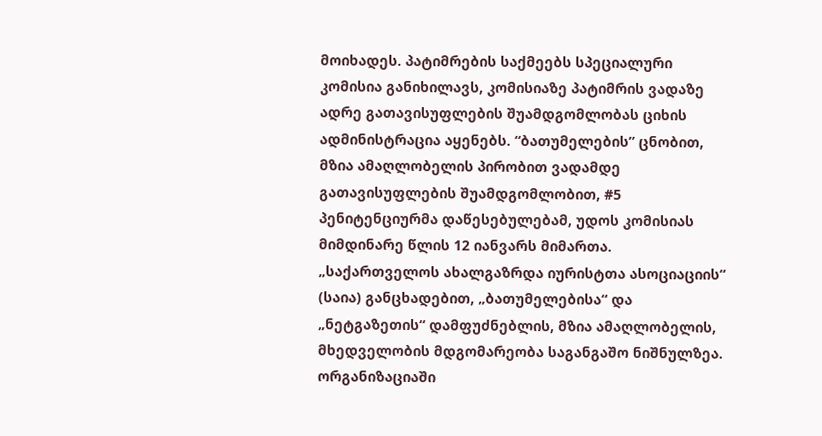მოიხადეს. პატიმრების საქმეებს სპეციალური კომისია განიხილავს, კომისიაზე პატიმრის ვადაზე ადრე გათავისუფლების შუამდგომლობას ციხის ადმინისტრაცია აყენებს. “ბათუმელების” ცნობით, მზია ამაღლობელის პირობით ვადამდე გათავისუფლების შუამდგომლობით, #5 პენიტენციურმა დაწესებულებამ, უდოს კომისიას მიმდინარე წლის 12 იანვარს მიმართა.
„საქართველოს ახალგაზრდა იურისტთა ასოციაციის“ (საია) განცხადებით, „ბათუმელებისა“ და „ნეტგაზეთის“ დამფუძნებლის, მზია ამაღლობელის, მხედველობის მდგომარეობა საგანგაშო ნიშნულზეა. ორგანიზაციაში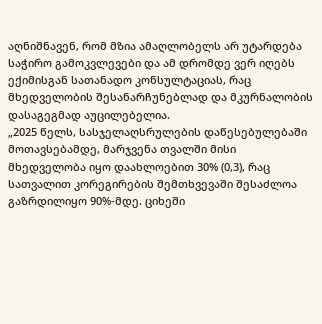აღნიშნავენ, რომ მზია ამაღლობელს არ უტარდება საჭირო გამოკვლევები და ამ დრომდე ვერ იღებს ექიმისგან სათანადო კონსულტაციას, რაც მხედველობის შესანარჩუნებლად და მკურნალობის დასაგეგმად აუცილებელია.
„2025 წელს, სასჯელაღსრულების დაწესებულებაში მოთავსებამდე, მარჯვენა თვალში მისი მხედველობა იყო დაახლოებით 30% (0,3), რაც სათვალით კორეგირების შემთხვევაში შესაძლოა გაზრდილიყო 90%-მდე. ციხეში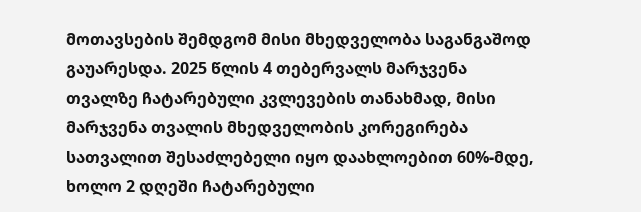მოთავსების შემდგომ მისი მხედველობა საგანგაშოდ გაუარესდა. 2025 წლის 4 თებერვალს მარჯვენა თვალზე ჩატარებული კვლევების თანახმად, მისი მარჯვენა თვალის მხედველობის კორეგირება სათვალით შესაძლებელი იყო დაახლოებით 60%-მდე, ხოლო 2 დღეში ჩატარებული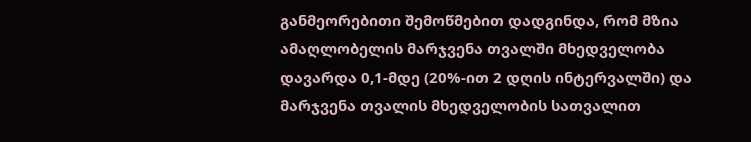განმეორებითი შემოწმებით დადგინდა, რომ მზია ამაღლობელის მარჯვენა თვალში მხედველობა დავარდა 0,1-მდე (20%-ით 2 დღის ინტერვალში) და მარჯვენა თვალის მხედველობის სათვალით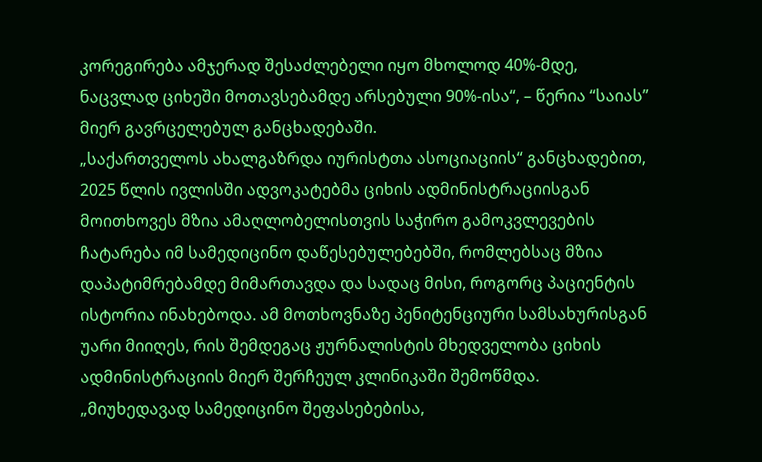კორეგირება ამჯერად შესაძლებელი იყო მხოლოდ 40%-მდე, ნაცვლად ციხეში მოთავსებამდე არსებული 90%-ისა“, – წერია “საიას” მიერ გავრცელებულ განცხადებაში.
„საქართველოს ახალგაზრდა იურისტთა ასოციაციის“ განცხადებით, 2025 წლის ივლისში ადვოკატებმა ციხის ადმინისტრაციისგან მოითხოვეს მზია ამაღლობელისთვის საჭირო გამოკვლევების ჩატარება იმ სამედიცინო დაწესებულებებში, რომლებსაც მზია დაპატიმრებამდე მიმართავდა და სადაც მისი, როგორც პაციენტის ისტორია ინახებოდა. ამ მოთხოვნაზე პენიტენციური სამსახურისგან უარი მიიღეს, რის შემდეგაც ჟურნალისტის მხედველობა ციხის ადმინისტრაციის მიერ შერჩეულ კლინიკაში შემოწმდა.
„მიუხედავად სამედიცინო შეფასებებისა,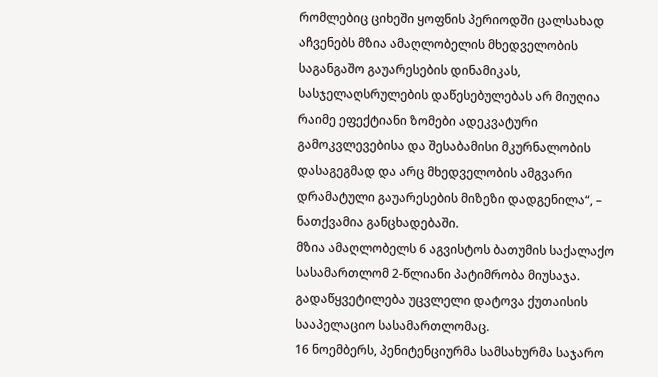რომლებიც ციხეში ყოფნის პერიოდში ცალსახად აჩვენებს მზია ამაღლობელის მხედველობის საგანგაშო გაუარესების დინამიკას, სასჯელაღსრულების დაწესებულებას არ მიუღია რაიმე ეფექტიანი ზომები ადეკვატური გამოკვლევებისა და შესაბამისი მკურნალობის დასაგეგმად და არც მხედველობის ამგვარი დრამატული გაუარესების მიზეზი დადგენილა“, – ნათქვამია განცხადებაში.
მზია ამაღლობელს 6 აგვისტოს ბათუმის საქალაქო სასამართლომ 2-წლიანი პატიმრობა მიუსაჯა. გადაწყვეტილება უცვლელი დატოვა ქუთაისის სააპელაციო სასამართლომაც.
16 ნოემბერს, პენიტენციურმა სამსახურმა საჯარო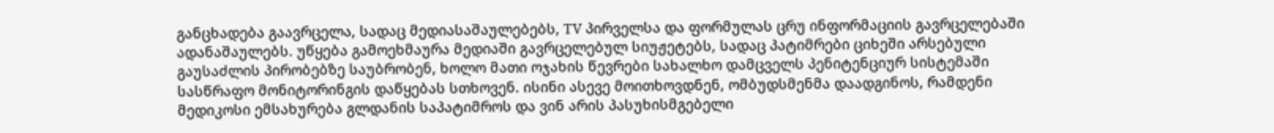განცხადება გაავრცელა, სადაც მედიასაშაულებებს, TV პირველსა და ფორმულას ცრუ ინფორმაციის გავრცელებაში ადანაშაულებს. უწყება გამოეხმაურა მედიაში გავრცელებულ სიუჟეტებს, სადაც პატიმრები ციხეში არსებული გაუსაძლის პირობებზე საუბრობენ, ხოლო მათი ოჯახის წევრები სახალხო დამცველს პენიტენციურ სისტემაში სასწრაფო მონიტორინგის დაწყებას სთხოვენ. ისინი ასევე მოითხოვდნენ, ომბუდსმენმა დაადგინოს, რამდენი მედიკოსი ემსახურება გლდანის საპატიმროს და ვინ არის პასუხისმგებელი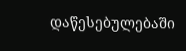დაწესებულებაში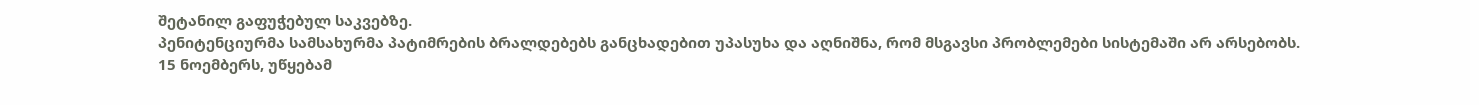შეტანილ გაფუჭებულ საკვებზე.
პენიტენციურმა სამსახურმა პატიმრების ბრალდებებს განცხადებით უპასუხა და აღნიშნა, რომ მსგავსი პრობლემები სისტემაში არ არსებობს.
15 ნოემბერს, უწყებამ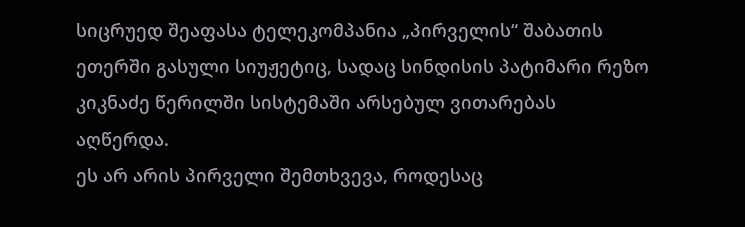სიცრუედ შეაფასა ტელეკომპანია „პირველის“ შაბათის ეთერში გასული სიუჟეტიც, სადაც სინდისის პატიმარი რეზო კიკნაძე წერილში სისტემაში არსებულ ვითარებას აღწერდა.
ეს არ არის პირველი შემთხვევა, როდესაც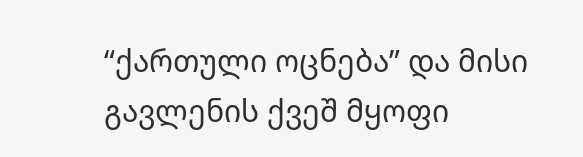“ქართული ოცნება” და მისი გავლენის ქვეშ მყოფი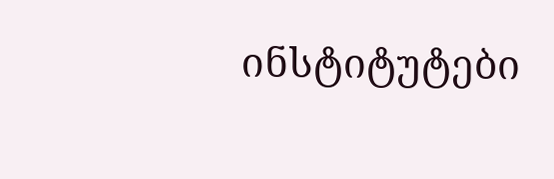ინსტიტუტები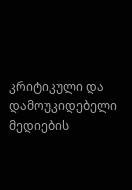კრიტიკული და დამოუკიდებელი მედიების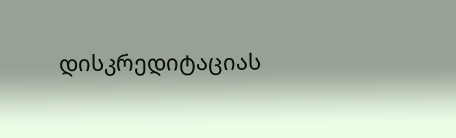დისკრედიტაციას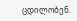ცდილობენ.